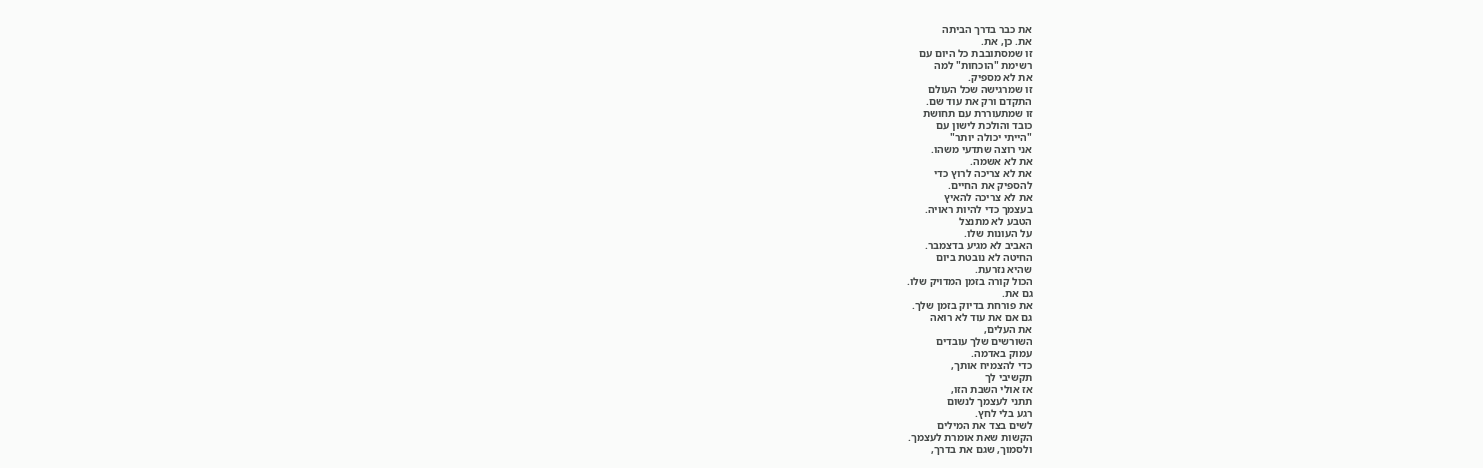את כבר בדרך הביתה
את. כן, את.
זו שמסתובבת כל היום עם
רשימת "הוכחות" למה
את לא מספיק.
זו שמרגישה שכל העולם
התקדם ורק את עוד שם.
זו שמתעוררת עם תחושת
כובד והולכת לישון עם
"הייתי יכולה יותר"
אני רוצה שתדעי משהו.
את לא אשמה.
את לא צריכה לרוץ כדי
להספיק את החיים.
את לא צריכה להאיץ
בעצמך כדי להיות ראויה.
הטבע לא מתנצל
על העונות שלו.
האביב לא מגיע בדצמבר.
החיטה לא נובטת ביום
שהיא נזרעת.
הכול קורה בזמן המדויק שלו.
גם את.
את פורחת בדיוק בזמן שלך.
גם אם את עוד לא רואה
את העלים,
השורשים שלך עובדים
עמוק באדמה.
כדי להצמיח אותך,
תקשיבי לך
אז אולי השבת הזו,
תתני לעצמך לנשום
רגע בלי לחץ.
לשים בצד את המילים
הקשות שאת אומרת לעצמך.
ולסמוך, שגם את בדרך,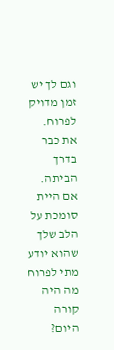וגם לך יש זמן מדויק לפרוח.
את כבר בדרך הביתה.
אם היית סומכת על
הלב שלך שהוא יודע
מתי לפרוח
מה היה קורה היום?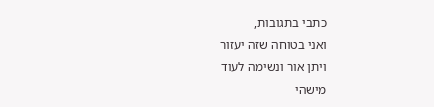כתבי בתגובות,
ואני בטוחה שזה יעזור
ויתן אור ונשימה לעוד
מישהי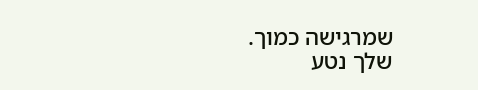שמרגישה כמוך.
שלך נטע